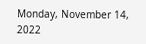Monday, November 14, 2022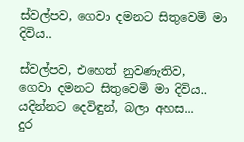ස්වල්පව, ගෙවා දමනට සිතුවෙමි මා දිවිය..

ස්වල්පව, එහෙත් නුවණැතිව,
ගෙවා දමනට සිතුවෙමි මා දිවිය..
යදින්නට දෙවිඳුන්, බලා අහස...
දුර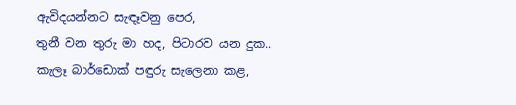ඇවිදයන්නට සැඳෑවනු පෙර,
තුනී වන තුරු මා හද, පිටාරව යන දුක..
කැලෑ බාර්ඩොක් පඳුරු සැලෙනා කළ,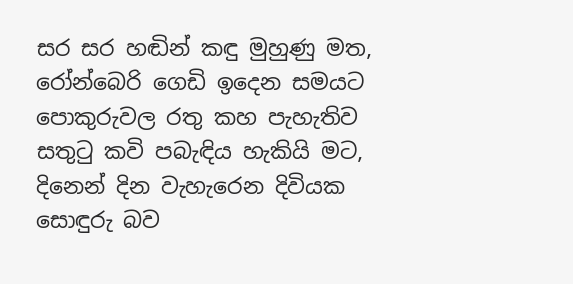සර සර හඬින් කඳු මුහුණු මත,
රෝන්බෙරි ගෙඩි ඉදෙන සමයට
පොකුරුවල රතු කහ පැහැතිව
සතුටු කවි පබැඳිය හැකියි මට,
දිනෙන් දින වැහැරෙන දිවියක
සොඳුරු බව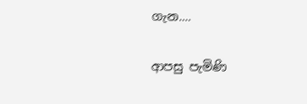ගැන....

ආපසු පැමිණි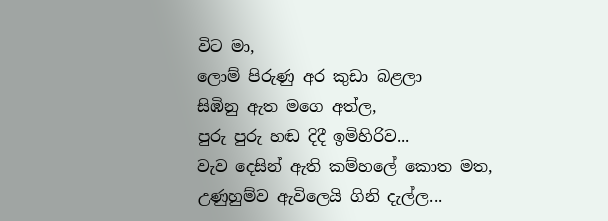විට මා,
ලොම් පිරුණු අර කුඩා බළලා
සිඹිනු ඇත මගෙ අත්ල,
පුරු පුරු හඬ දිදී ඉමිහිරිව...
වැව දෙසින් ඇති කම්හලේ කොත මත,
උණුහුම්ව ඇවිලෙයි ගිනි දැල්ල...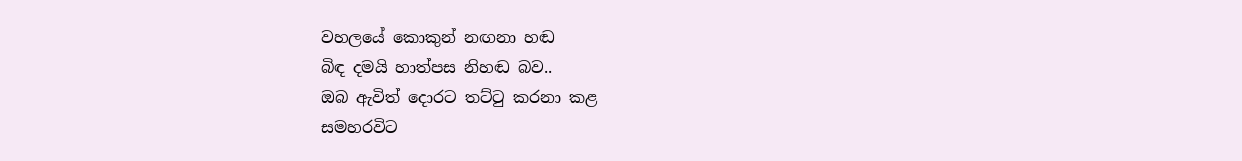වහලයේ කොකුන් නඟනා හඬ
බිඳ දමයි හාත්පස නිහඬ බව..
ඔබ ඇවිත් දොරට තට්ටු කරනා කළ
සමහරවිට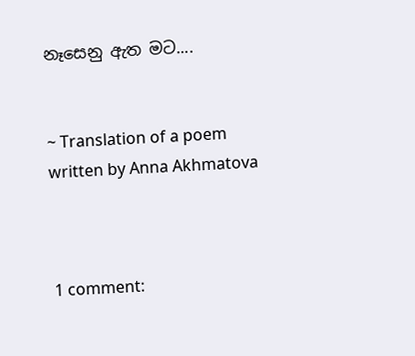නෑසෙනු ඇත මට....


~ Translation of a poem written by Anna Akhmatova



1 comment: